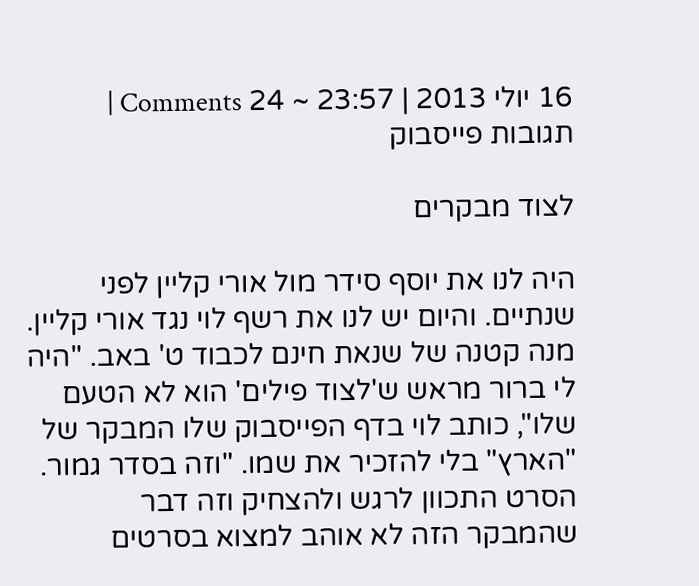16 יולי 2013 | 23:57 ~ 24 Comments | תגובות פייסבוק

לצוד מבקרים

היה לנו את יוסף סידר מול אורי קליין לפני שנתיים. והיום יש לנו את רשף לוי נגד אורי קליין. מנה קטנה של שנאת חינם לכבוד ט' באב. "היה לי ברור מראש ש'לצוד פילים' הוא לא הטעם שלו", כותב לוי בדף הפייסבוק שלו המבקר של "הארץ" בלי להזכיר את שמו. "וזה בסדר גמור. הסרט התכוון לרגש ולהצחיק וזה דבר שהמבקר הזה לא אוהב למצוא בסרטים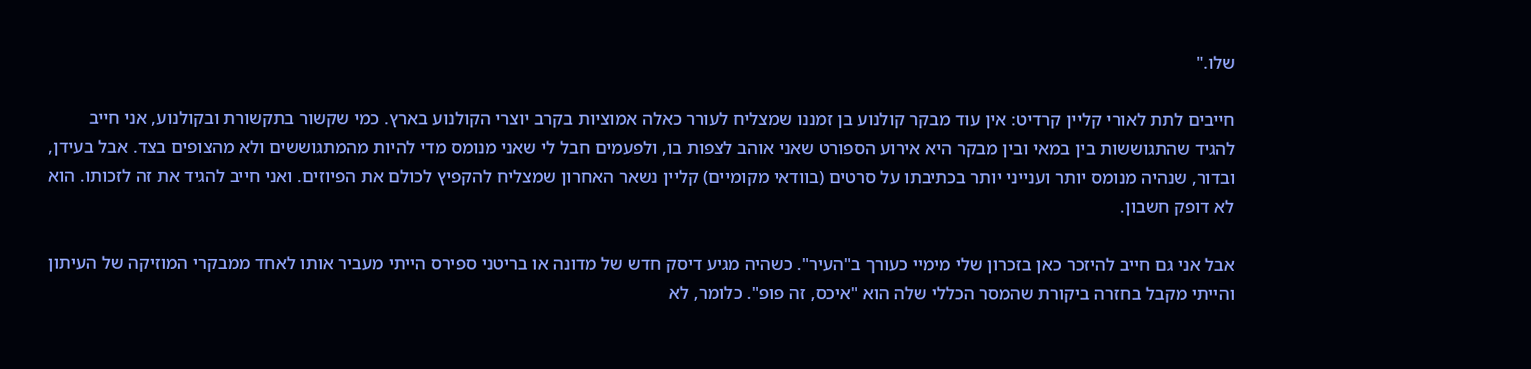שלו."

חייבים לתת לאורי קליין קרדיט: אין עוד מבקר קולנוע בן זמננו שמצליח לעורר כאלה אמוציות בקרב יוצרי הקולנוע בארץ. כמי שקשור בתקשורת ובקולנוע, אני חייב להגיד שהתגוששות בין במאי ובין מבקר היא אירוע הספורט שאני אוהב לצפות בו, ולפעמים חבל לי שאני מנומס מדי להיות מהמתגוששים ולא מהצופים בצד. אבל בעידן, ובדור, שנהיה מנומס יותר וענייני יותר בכתיבתו על סרטים (בוודאי מקומיים) קליין נשאר האחרון שמצליח להקפיץ לכולם את הפיוזים. ואני חייב להגיד את זה לזכותו. הוא לא דופק חשבון.

אבל אני גם חייב להיזכר כאן בזכרון שלי מימיי כעורך ב"העיר". כשהיה מגיע דיסק חדש של מדונה או בריטני ספירס הייתי מעביר אותו לאחד ממבקרי המוזיקה של העיתון והייתי מקבל בחזרה ביקורת שהמסר הכללי שלה הוא "איכס, זה פופ". כלומר, לא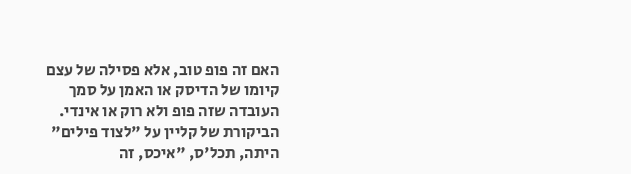האם זה פופ טוב, אלא פסילה של עצם קיומו של הדיסק או האמן על סמך העובדה שזה פופ ולא רוק או אינדי. הביקורת של קליין על "לצוד פילים" היתה, תכל'ס, "איכס, זה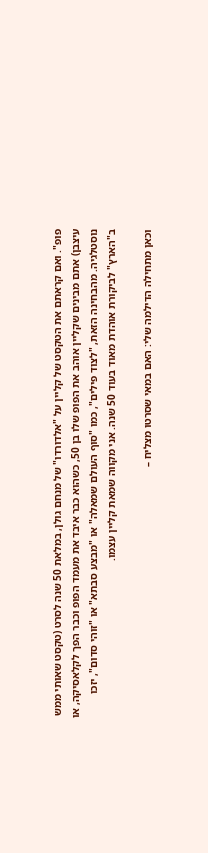פופ". ואם קראתם את הטקסט של קליין על "אלדורדו" של מנחם גולן, במלאת 50 שנה לסרט (טקסט שאותי ממש עיצבן) אתם מבינים שקליין אוהב את הפופ שלו בן 50, כשהוא כבר איבד את מעמד הפופ וכבר הפך לקלאסיקה, או נוסטלגיה. מהבחינה הזאת, "לצוד פילים", כמו "סוף העולם שמאלה" או "מבצע סבתא" או "זוהי סדום", יזכו ב"הארץ" לביקורת אוהדת מאוד בעוד 50 שנה. אני מקווה שמאת קליין עצמו.

וכאן מתחילה הדילמה שלי: האם במאי שסרטו מצליח –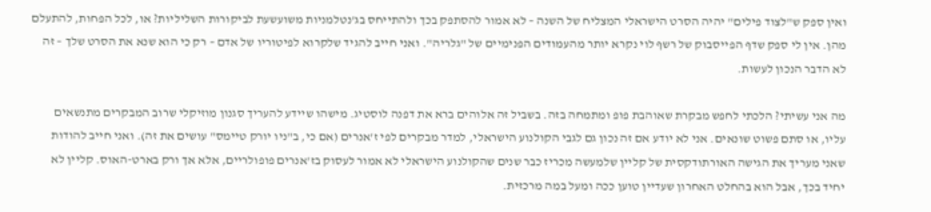ואין ספק ש"לצוד פילים" יהיה הסרט הישראלי המצליח של השנה – לא אמור להסתפק בכך ולהתייחס בג'נטלמניות משועשעת לביקורות השליליות? או, לכל הפחות, להתעלם מהן. אין לי ספק שדף הפייסבוק של רשף לוי נקרא יותר מהעמודים הפנימיים של "גלריה". ואני חייב להגיד שלקרוא לפיטוריו של אדם – רק כי הוא שנא את הסרט שלך – זה לא הדבר הנכון לעשות.

מה אני עשיתי? הלכתי לחפש מבקרת שאוהבת פופ ומתמחה בזה. בשביל זה אלוהים ברא את דפנה לוסטיג. מישהו שיידע להעריך סגנון מוזיקלי שרוב המבקרים מתנשאים עליו, או סתם פשוט שונאים. אני לא יודע אם זה נכון גם לגבי הקולנוע הישראלי, למדר מבקרים לפי ז'אנרים (אם כי, ב"ניו יורק טיימס" עושים את זה). ואני חייב להודות שאני מעריך את הגישה האורתודקסית של קליין שלמעשה מכריז כבר שנים שהקולנוע הישראלי לא אמור לעסוק בז'אנרים פופולריים, אלא אך ורק בארט-האוס. קליין לא יחיד בכך, אבל הוא בהחלט האחרון שעדיין טוען ככה ומעל במה מרכזית.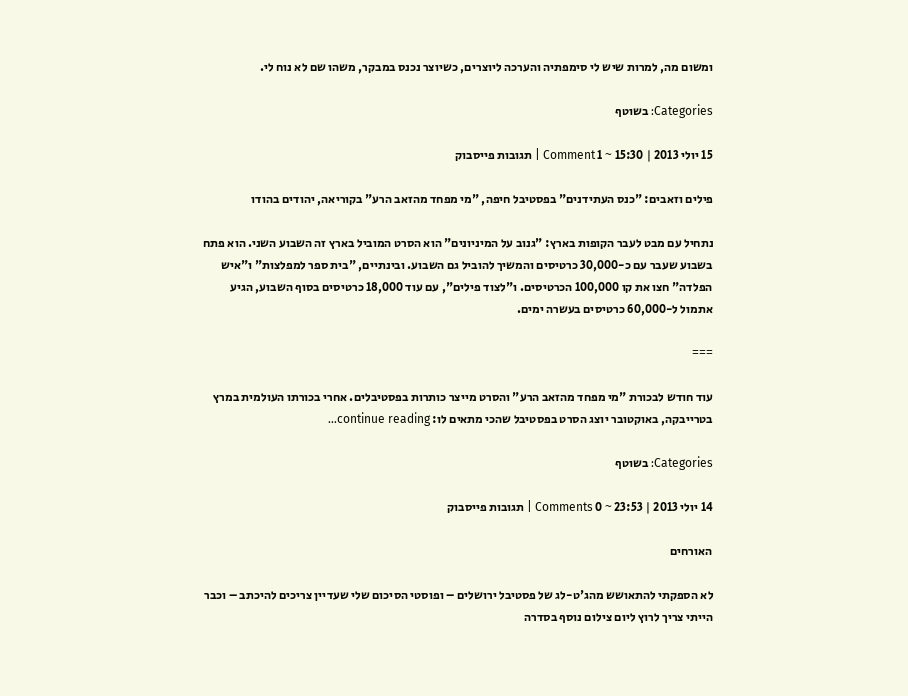ומשום מה, למרות שיש לי סימפתיה והערכה ליוצרים, כשיוצר נכנס במבקר, משהו שם לא נוח לי.

Categories: בשוטף

15 יולי 2013 | 15:30 ~ 1 Comment | תגובות פייסבוק

פילים וזאבים: "כנס העתידנים" בפסטיבל חיפה, "מי מפחד מהזאב הרע" בקוריאה, יהודים בהודו

נתחיל עם מבט לעבר הקופות בארץ: "גנוב על המיניונים" הוא הסרט המוביל בארץ זה השבוע השני. הוא פתח בשבוע שעבר עם כ-30,000 כרטיסים והמשיך להוביל גם השבוע. ובינתיים, "בית ספר למפלצות" ו"איש הפלדה" חצו את קו 100,000 הכרטיסים. ו"לצוד פילים", עם עוד 18,000 כרטיסים בסוף השבוע, הגיע אתמול ל-60,000 כרטיסים בעשרה ימים.

===

עוד חודש לבכורת "מי מפחד מהזאב הרע" והסרט מייצר כותרות בפסטיבלים. אחרי בכורתו העולמית במרץ בטרייבקה, באוקטובר יוצג הסרט בפסטיבל שהכי מתאים לו: continue reading…

Categories: בשוטף

14 יולי 2013 | 23:53 ~ 0 Comments | תגובות פייסבוק

האורחים

לא הספקתי להתאושש מהג'ט-לג של פסטיבל ירושלים – ופוסטי הסיכום שלי שעדיין צריכים להיכתב – וכבר הייתי צריך לרוץ ליום צילום נוסף בסדרה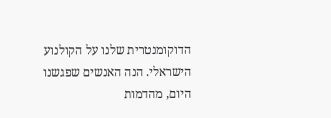הדוקומנטרית שלנו על הקולנוע הישראלי. הנה האנשים שפגשנו היום, מהדמות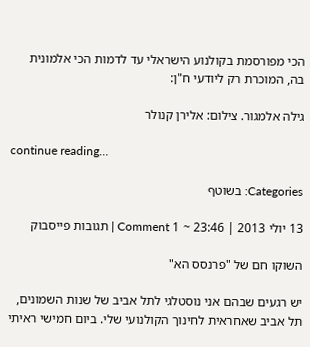הכי מפורסמת בקולנוע הישראלי עד לדמות הכי אלמונית בה, המוכרת רק ליודעי ח"ן:

גילה אלמגור. צילום: אלירן קנולר

continue reading…

Categories: בשוטף

13 יולי 2013 | 23:46 ~ 1 Comment | תגובות פייסבוק

השוקו חם של "פרנסס הא"

יש רגעים שבהם אני נוסטלגי לתל אביב של שנות השמונים, תל אביב שאחראית לחינוך הקולנועי שלי. ביום חמישי ראיתי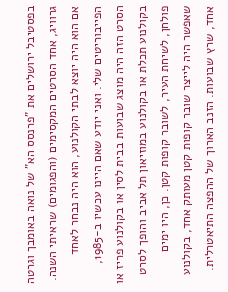בפסטיבל ירושלים את "פרנסס הא" של נואה באומבך וגרטה גרוויג, אחד הסרטים המקסימים (והפגומים) שראיתי השנה. אם הוא היה יוצא לבתי הקולנוע, הוא היה נבחר לאחד הפייבוריטים שלי. ואני יודע שאם היינו עכשיו ב-1985, הסרט הזה היה מוצג שבועות בבית לסין או בקולנוע פריז או בקולנוע תכלת או בקולנוע במוזיאון תל אביב והופך לסרט פולחן, לשיחת העיר, לשובר קופות קטן. כן, היו ימים שאפשר היה לייצר שובר קופות קטן מעותק אחד, בקולנוע אחד, שרץ שבועות. הזנב הארוך של ההפצה התיאטרלית.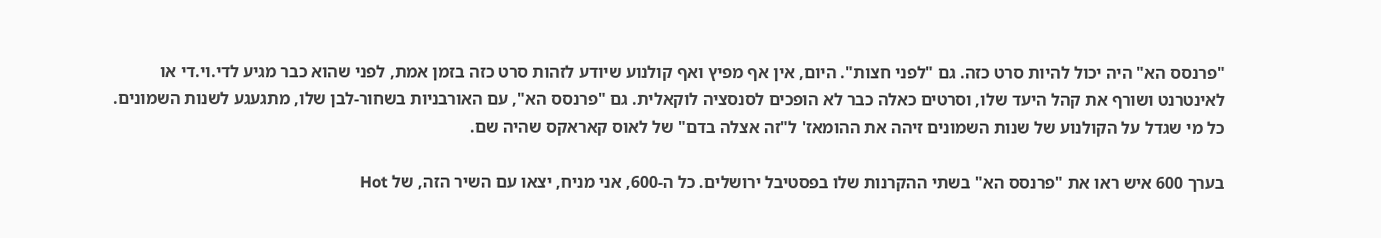"פרנסס הא" היה יכול להיות סרט כזה. גם "לפני חצות". היום, אין אף מפיץ ואף קולנוע שיודע לזהות סרט כזה בזמן אמת, לפני שהוא כבר מגיע לדי.וי.די או לאינטרנט ושורף את קהל היעד שלו, וסרטים כאלה כבר לא הופכים לסנסציה לוקאלית. גם "פרנסס הא", עם האורבניות בשחור-לבן שלו, מתגעגע לשנות השמונים. כל מי שגדל על הקולנוע של שנות השמונים זיהה את ההומאז' ל"זה אצלה בדם" של לאוס קאראקס שהיה שם.

בערך 600 איש ראו את "פרנסס הא" בשתי ההקרנות שלו בפסטיבל ירושלים. כל ה-600, אני מניח, יצאו עם השיר הזה, של Hot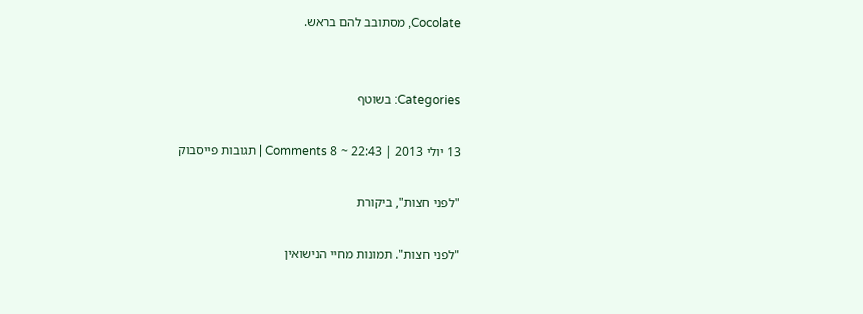Cocolate, מסתובב להם בראש.


Categories: בשוטף

13 יולי 2013 | 22:43 ~ 8 Comments | תגובות פייסבוק

"לפני חצות", ביקורת

"לפני חצות". תמונות מחיי הנישואין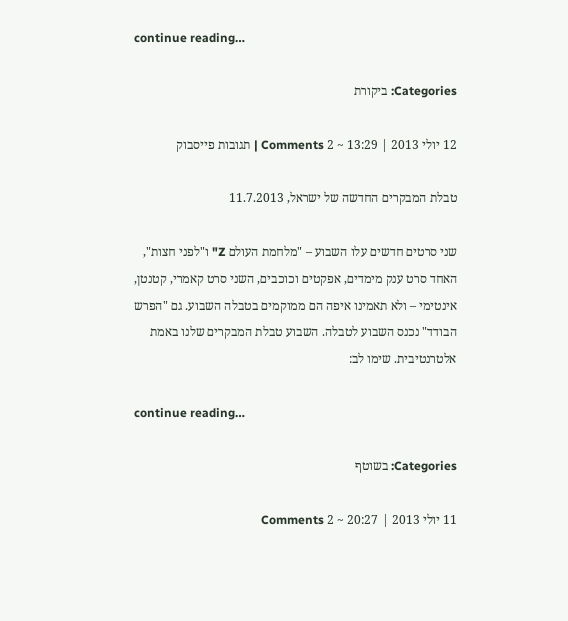continue reading…

Categories: ביקורת

12 יולי 2013 | 13:29 ~ 2 Comments | תגובות פייסבוק

טבלת המבקרים החדשה של ישראל, 11.7.2013

שני סרטים חדשים עלו השבוע – "מלחמת העולם Z" ו"לפני חצות", האחד סרט ענק מימדים, אפקטים וכוכבים, השני סרט קאמרי, קטנטן, אינטימי – ולא תאמינו איפה הם ממוקמים בטבלה השבוע. גם "הפרש הבודד" נכנס השבוע לטבלה. השבוע טבלת המבקרים שלנו באמת אלטרנטיבית. שימו לב:

continue reading…

Categories: בשוטף

11 יולי 2013 | 20:27 ~ 2 Comments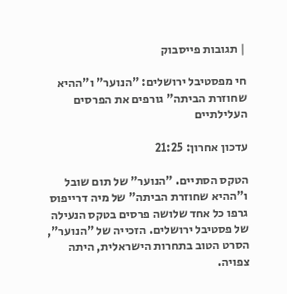| תגובות פייסבוק

חי מפסטיבל ירושלים: "הנוער" ו"ההיא שחוזרת הביתה" גורפים את הפרסים העלילתיים

עדכון אחרון: 21:25

הטקס הסתיים. "הנוער" של תום שובל ו"ההיא שחוזרת הביתה" של מיה דרייפוס גרפו כל אחד שלושה פרסים בטקס הנעילה של פסטיבל ירושלים. הזכייה של "הנוער", הסרט הטוב בתחרות הישראלית, היתה צפויה.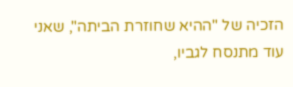הזכיה של "ההיא שחוזרת הביתה", שאני עוד מתנסח לגביו,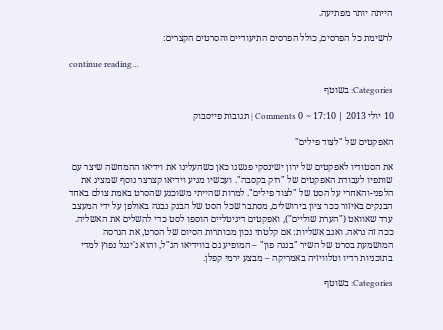הייתה יותר מפתיעה.

לרשימת כל הפרסים, כולל הפרסים התיעודיים והסרטים הקצרים:

continue reading…

Categories: בשוטף

10 יולי 2013 | 17:10 ~ 0 Comments | תגובות פייסבוק

האפקטים של "לצוד פילים"

את הסטודיו לאפקטים של ירון ישינסקי פגשנו כאן כשהעלינו את וידיאו ההמחשה שיצר עם שותפיו לעבודת האפקטים של "רוק בקסבה". ועכשיו מגיע וידיאו קצרצר נוסף שמציג את הלפני-והאחרי על הסט של "לצוד פילים". למרות שהייתי משוכנע שהסרט באמת צולם באחד הבנקים באיזור ככר ציון בירושלים, מסתבר שכל הסט של הבנק נבנה באולפן על ידי המעצב ערד שאוואט ("הערת שוליים"), ואפקטים דיגיטליים הוספו לסט כדי להשלים את האשליה. ככה זה נראה. ואגב אשליות: אם קלטתי נכון מכותרות הסיום של הסרט, את הגרסה המושמעת בסרט של השיר "בננה פון" – המופיע גם בווידיאו הנ"ל, והוא ג'ינגל נפוץ למדי בתוכניות רדיו וטלוויזיה באמריקה – מבצע ירמי קפלן.

Categories: בשוטף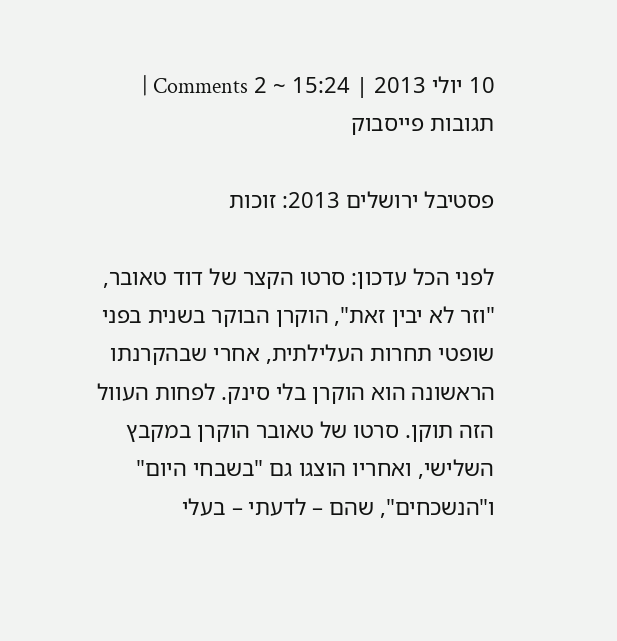10 יולי 2013 | 15:24 ~ 2 Comments | תגובות פייסבוק

פסטיבל ירושלים 2013: זוכות

לפני הכל עדכון: סרטו הקצר של דוד טאובר, "וזר לא יבין זאת", הוקרן הבוקר בשנית בפני שופטי תחרות העלילתית, אחרי שבהקרנתו הראשונה הוא הוקרן בלי סינק. לפחות העוול הזה תוקן. סרטו של טאובר הוקרן במקבץ השלישי, ואחריו הוצגו גם "בשבחי היום" ו"הנשכחים", שהם – לדעתי – בעלי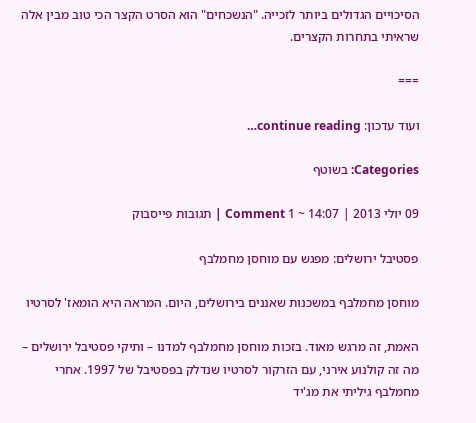הסיכויים הגדולים ביותר לזכייה. "הנשכחים" הוא הסרט הקצר הכי טוב מבין אלה שראיתי בתחרות הקצרים.

===

ועוד עדכון: continue reading…

Categories: בשוטף

09 יולי 2013 | 14:07 ~ 1 Comment | תגובות פייסבוק

פסטיבל ירושלים: מפגש עם מוחסן מחמלבף

מוחסן מחמלבף במשכנות שאננים בירושלים, היום. המראה היא הומאז' לסרטיו

האמת, זה מרגש מאוד. בזכות מוחסן מחמלבף למדנו – ותיקי פסטיבל ירושלים – מה זה קולנוע אירני, עם הזרקור לסרטיו שנדלק בפסטיבל של 1997. אחרי מחמלבף גיליתי את מג'יד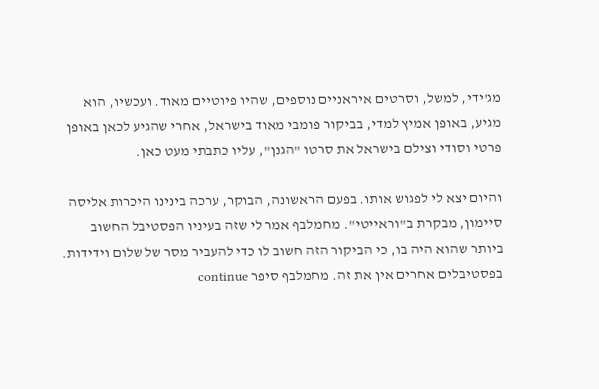מג'ידי, למשל, וסרטים איראניים נוספים, שהיו פיוטיים מאוד. ועכשיו, הוא מגיע, באופן אמיץ למדי, בביקור פומבי מאוד בישראל, אחרי שהגיע לכאן באופן פרטי וסודי וצילם בישראל את סרטו "הגנן", עליו כתבתי מעט כאן.

והיום יצא לי לפגוש אותו. בפעם הראשונה, הבוקר, ערכה בינינו היכרות אליסה סיימון, מבקרת ב"וראייטי". מחמלבף אמר לי שזה בעיניו הפסטיבל החשוב ביותר שהוא היה בו, כי הביקור הזה חשוב לו כדי להעביר מסר של שלום וידידות. בפסטיבלים אחרים אין את זה. מחמלבף סיפר continue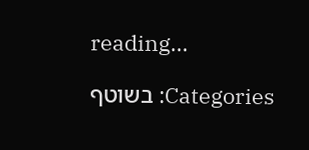reading…

Categories: בשוטף